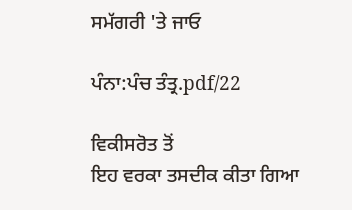ਸਮੱਗਰੀ 'ਤੇ ਜਾਓ

ਪੰਨਾ:ਪੰਚ ਤੰਤ੍ਰ.pdf/22

ਵਿਕੀਸਰੋਤ ਤੋਂ
ਇਹ ਵਰਕਾ ਤਸਦੀਕ ਕੀਤਾ ਗਿਆ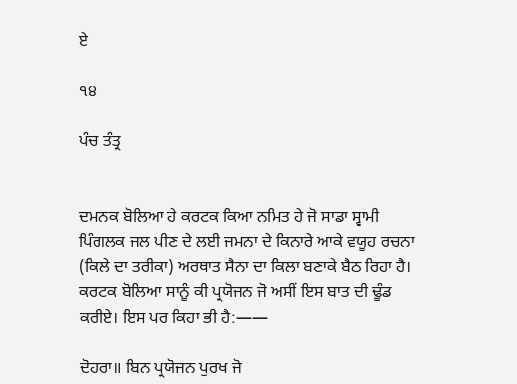ਏ

੧੪

ਪੰਚ ਤੰਤ੍ਰ


ਦਮਨਕ ਬੋਲਿਆ ਹੇ ਕਰਟਕ ਕਿਆ ਨਮਿਤ ਹੇ ਜੋ ਸਾਡਾ ਸ੍ਵਾਮੀ ਪਿੰਗਲਕ ਜਲ ਪੀਣ ਦੇ ਲਈ ਜਮਨਾ ਦੇ ਕਿਨਾਰੇ ਆਕੇ ਵਯੂਹ ਰਚਨਾ (ਕਿਲੇ ਦਾ ਤਰੀਕਾ) ਅਰਥਾਤ ਸੈਨਾ ਦਾ ਕਿਲਾ ਬਣਾਕੇ ਬੈਠ ਰਿਹਾ ਹੈ। ਕਰਟਕ ਬੋਲਿਆ ਸਾਨੂੰ ਕੀ ਪ੍ਰਯੋਜਨ ਜੋ ਅਸੀਂ ਇਸ ਬਾਤ ਦੀ ਢੂੰਡ ਕਰੀਏ। ਇਸ ਪਰ ਕਿਹਾ ਭੀ ਹੈ:——

ਦੋਹਰਾ॥ ਬਿਨ ਪ੍ਰਯੋਜਨ ਪੁਰਖ ਜੋ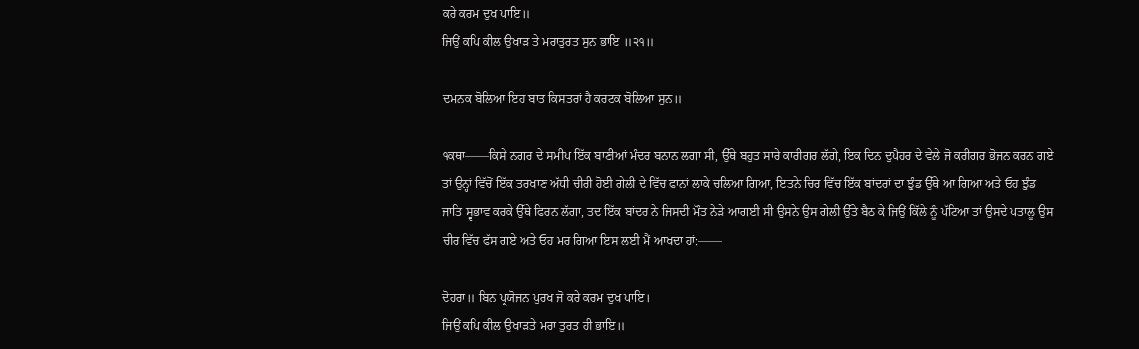ਕਰੇ ਕਰਮ ਦੁਖ ਪਾਇ॥
ਜਿਉਂ ਕਪਿ ਕੀਲ ਉਖਾੜ ਤੇ ਮਰਾਤੁਰਤ ਸੁਨ ਭਾਇ ॥੨੧॥

ਦਮਨਕ ਬੋਲਿਆ ਇਹ ਬਾਤ ਕਿਸਤਰਾਂ ਹੈ ਕਰਟਕ ਬੋਲਿਆ ਸੁਨ॥

੧ਕਥਾ——ਕਿਸੇ ਨਗਰ ਦੇ ਸਮੀਪ ਇੱਕ ਬਾਣੀਆਂ ਮੰਦਰ ਬਨਾਨ ਲਗਾ ਸੀ, ਉੱਥੇ ਬਹੁਤ ਸਾਰੇ ਕਾਰੀਗਰ ਲੱਗੇ, ਇਕ ਦਿਨ ਦੁਪੈਹਰ ਦੇ ਵੇਲੇ ਜੋ ਕਰੀਗਰ ਭੋਜਨ ਕਰਨ ਗਏ ਤਾਂ ਉਨ੍ਹਾਂ ਵਿੱਚੋਂ ਇੱਕ ਤਰਖਾਣ ਅੱਧੀ ਚੀਰੀ ਹੋਈ ਗੇਲੀ ਦੇ ਵਿੱਚ ਫਾਨਾਂ ਲਾਕੇ ਚਲਿਆ ਗਿਆ, ਇਤਨੇ ਚਿਰ ਵਿੱਚ ਇੱਕ ਬਾਂਦਰਾਂ ਦਾ ਝੁੰਡ ਉੱਥੇ ਆ ਗਿਆ ਅਤੇ ਓਹ ਝੁੰਡ ਜਾਤਿ ਸ੍ਵਭਾਵ ਕਰਕੇ ਉੱਥੇ ਫਿਰਨ ਲੱਗਾ, ਤਦ ਇੱਕ ਬਾਂਦਰ ਨੇ ਜਿਸਦੀ ਮੌਤ ਨੇੜੇ ਆਗਈ ਸੀ ਉਸਨੇ ਉਸ ਗੇਲੀ ਉੱਤੇ ਬੈਠ ਕੇ ਜਿਉਂ ਕਿੱਲੇ ਨੂੰ ਪੱਟਿਆ ਤਾਂ ਉਸਦੇ ਪਤਾਲੂ ਉਸ ਚੀਰ ਵਿੱਚ ਫੱਸ ਗਏ ਅਤੇ ਓਹ ਮਰ ਗਿਆ ਇਸ ਲਈ ਮੈਂ ਆਖਦਾ ਹਾਂ:——

ਦੋਹਰਾ॥ ਬਿਨ ਪ੍ਰਯੋਜਨ ਪੁਰਖ ਜੋ ਕਰੇ ਕਰਮ ਦੁਖ ਪਾਇ।
ਜਿਉਂ ਕਪਿ ਕੀਲ ਉਖਾੜਤੇ ਮਰਾ ਤੁਰਤ ਹੀ ਭਾਇ॥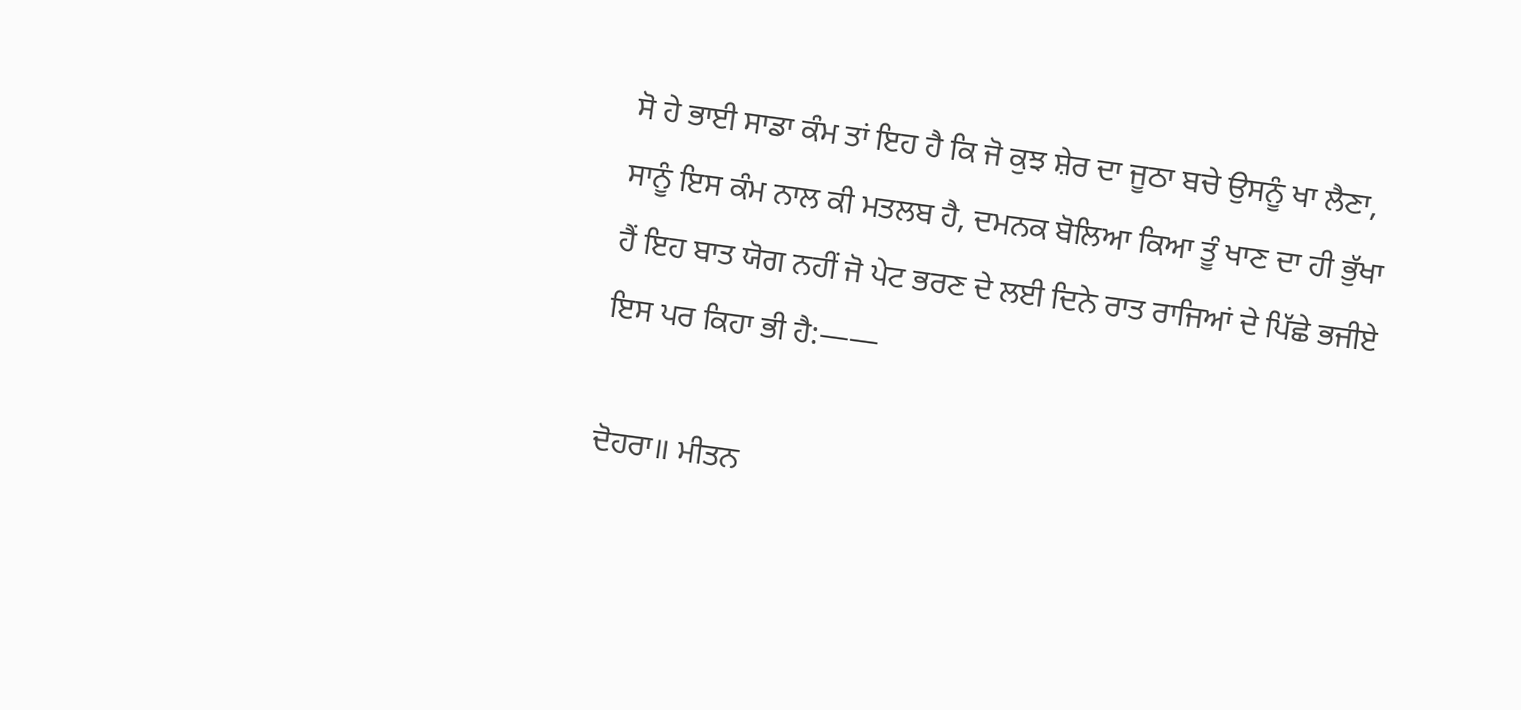ਸੋ ਹੇ ਭਾਈ ਸਾਡਾ ਕੰਮ ਤਾਂ ਇਹ ਹੈ ਕਿ ਜੋ ਕੁਝ ਸ਼ੇਰ ਦਾ ਜੂਠਾ ਬਚੇ ਉਸਨੂੰ ਖਾ ਲੈਣਾ, ਸਾਨੂੰ ਇਸ ਕੰਮ ਨਾਲ ਕੀ ਮਤਲਬ ਹੈ, ਦਮਨਕ ਬੋਲਿਆ ਕਿਆ ਤੂੰ ਖਾਣ ਦਾ ਹੀ ਭੁੱਖਾ ਹੈਂ ਇਹ ਬਾਤ ਯੋਗ ਨਹੀਂ ਜੋ ਪੇਟ ਭਰਣ ਦੇ ਲਈ ਦਿਨੇ ਰਾਤ ਰਾਜਿਆਂ ਦੇ ਪਿੱਛੇ ਭਜੀਏ ਇਸ ਪਰ ਕਿਹਾ ਭੀ ਹੈ:——

ਦੋਹਰਾ॥ ਮੀਤਨ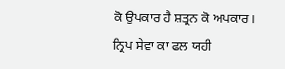ਕੋ ਉਪਕਾਰ ਹੈ ਸ਼ਤ੍ਰਨ ਕੋ ਅਪਕਾਰ।
ਨ੍ਰਿਪ ਸੇਵਾ ਕਾ ਫਲ ਯਹੀ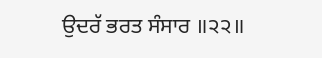ਉਦਰੱ ਭਰਤ ਸੰਸਾਰ ॥੨੨॥